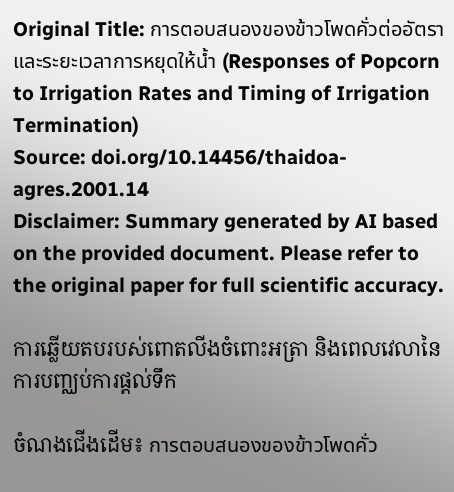Original Title: การตอบสนองของข้าวโพดคั่วต่ออัตราและระยะเวลาการหยุดให้น้ำ (Responses of Popcorn to Irrigation Rates and Timing of Irrigation Termination)
Source: doi.org/10.14456/thaidoa-agres.2001.14
Disclaimer: Summary generated by AI based on the provided document. Please refer to the original paper for full scientific accuracy.

ការឆ្លើយតបរបស់ពោតលីងចំពោះអត្រា និងពេលវេលានៃការបញ្ឈប់ការផ្តល់ទឹក

ចំណងជើងដើម៖ การตอบสนองของข้าวโพดคั่ว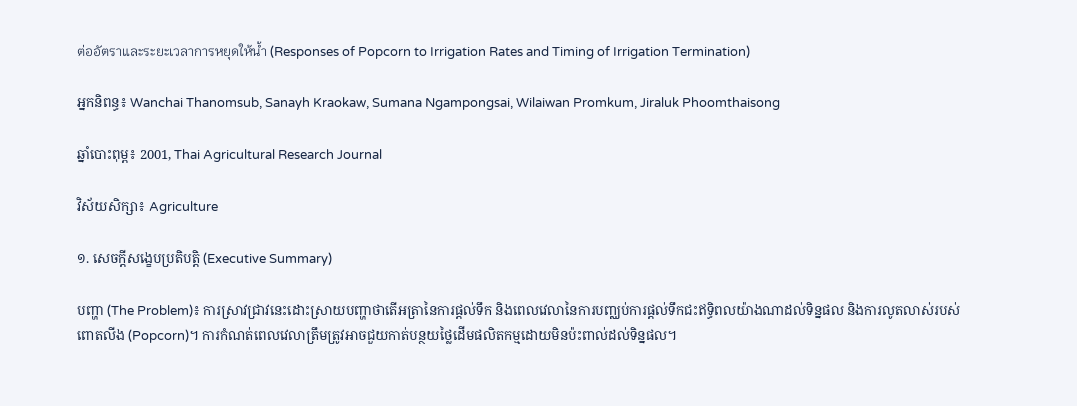ต่ออัตราและระยะเวลาการหยุดให้น้ำ (Responses of Popcorn to Irrigation Rates and Timing of Irrigation Termination)

អ្នកនិពន្ធ៖ Wanchai Thanomsub, Sanayh Kraokaw, Sumana Ngampongsai, Wilaiwan Promkum, Jiraluk Phoomthaisong

ឆ្នាំបោះពុម្ព៖ 2001, Thai Agricultural Research Journal

វិស័យសិក្សា៖ Agriculture

១. សេចក្តីសង្ខេបប្រតិបត្តិ (Executive Summary)

បញ្ហា (The Problem)៖ ការស្រាវជ្រាវនេះដោះស្រាយបញ្ហាថាតើអត្រានៃការផ្តល់ទឹក និងពេលវេលានៃការបញ្ឈប់ការផ្តល់ទឹកជះឥទ្ធិពលយ៉ាងណាដល់ទិន្នផល និងការលូតលាស់របស់ពោតលីង (Popcorn)។ ការកំណត់ពេលវេលាត្រឹមត្រូវអាចជួយកាត់បន្ថយថ្លៃដើមផលិតកម្មដោយមិនប៉ះពាល់ដល់ទិន្នផល។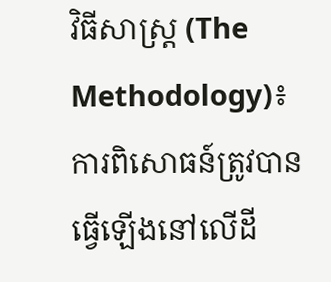វិធីសាស្ត្រ (The Methodology)៖ ការពិសោធន៍ត្រូវបានធ្វើឡើងនៅលើដី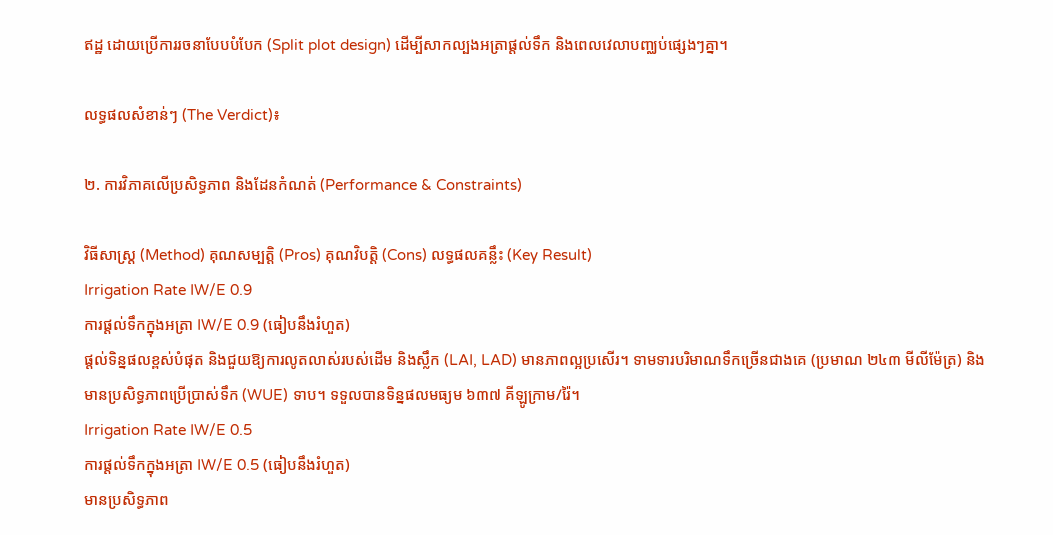ឥដ្ឋ ដោយប្រើការរចនាបែបបំបែក (Split plot design) ដើម្បីសាកល្បងអត្រាផ្តល់ទឹក និងពេលវេលាបញ្ឈប់ផ្សេងៗគ្នា។

លទ្ធផលសំខាន់ៗ (The Verdict)៖

២. ការវិភាគលើប្រសិទ្ធភាព និងដែនកំណត់ (Performance & Constraints)

វិធីសាស្ត្រ (Method) គុណសម្បត្តិ (Pros) គុណវិបត្តិ (Cons) លទ្ធផលគន្លឹះ (Key Result)
Irrigation Rate IW/E 0.9
ការផ្តល់ទឹកក្នុងអត្រា IW/E 0.9 (ធៀបនឹងរំហួត)
ផ្តល់ទិន្នផលខ្ពស់បំផុត និងជួយឱ្យការលូតលាស់របស់ដើម និងស្លឹក (LAI, LAD) មានភាពល្អប្រសើរ។ ទាមទារបរិមាណទឹកច្រើនជាងគេ (ប្រមាណ ២៤៣ មីលីម៉ែត្រ) និងមានប្រសិទ្ធភាពប្រើប្រាស់ទឹក (WUE) ទាប។ ទទួលបានទិន្នផលមធ្យម ៦៣៧ គីឡូក្រាម/រ៉ៃ។
Irrigation Rate IW/E 0.5
ការផ្តល់ទឹកក្នុងអត្រា IW/E 0.5 (ធៀបនឹងរំហួត)
មានប្រសិទ្ធភាព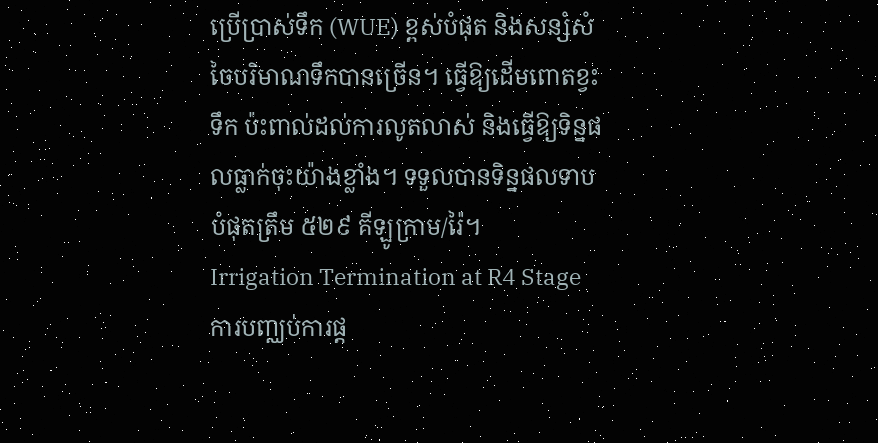ប្រើប្រាស់ទឹក (WUE) ខ្ពស់បំផុត និងសន្សំសំចៃបរិមាណទឹកបានច្រើន។ ធ្វើឱ្យដើមពោតខ្វះទឹក ប៉ះពាល់ដល់ការលូតលាស់ និងធ្វើឱ្យទិន្នផលធ្លាក់ចុះយ៉ាងខ្លាំង។ ទទួលបានទិន្នផលទាបបំផុតត្រឹម ៥២៩ គីឡូក្រាម/រ៉ៃ។
Irrigation Termination at R4 Stage
ការបញ្ឈប់ការផ្ត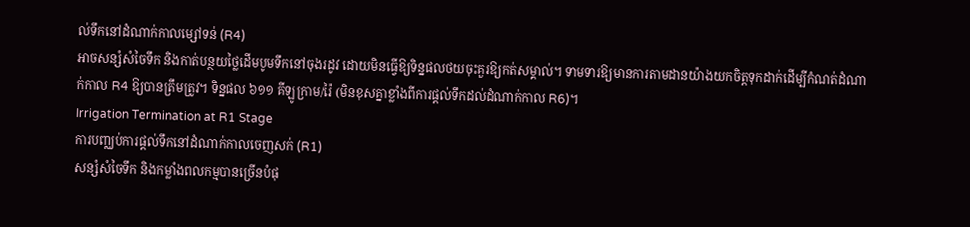ល់ទឹកនៅដំណាក់កាលម្សៅទន់ (R4)
អាចសន្សំសំចៃទឹក និងកាត់បន្ថយថ្លៃដើមបូមទឹកនៅចុងរដូវ ដោយមិនធ្វើឱ្យទិន្នផលថយចុះគួរឱ្យកត់សម្គាល់។ ទាមទារឱ្យមានការតាមដានយ៉ាងយកចិត្តទុកដាក់ដើម្បីកំណត់ដំណាក់កាល R4 ឱ្យបានត្រឹមត្រូវ។ ទិន្នផល ៦១១ គីឡូក្រាម/រ៉ៃ (មិនខុសគ្នាខ្លាំងពីការផ្តល់ទឹកដល់ដំណាក់កាល R6)។
Irrigation Termination at R1 Stage
ការបញ្ឈប់ការផ្តល់ទឹកនៅដំណាក់កាលចេញសក់ (R1)
សន្សំសំចៃទឹក និងកម្លាំងពលកម្មបានច្រើនបំផុ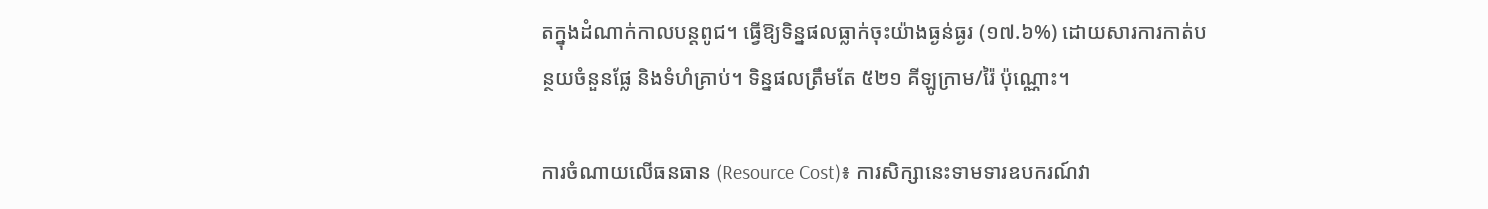តក្នុងដំណាក់កាលបន្តពូជ។ ធ្វើឱ្យទិន្នផលធ្លាក់ចុះយ៉ាងធ្ងន់ធ្ងរ (១៧.៦%) ដោយសារការកាត់បន្ថយចំនួនផ្លែ និងទំហំគ្រាប់។ ទិន្នផលត្រឹមតែ ៥២១ គីឡូក្រាម/រ៉ៃ ប៉ុណ្ណោះ។

ការចំណាយលើធនធាន (Resource Cost)៖ ការសិក្សានេះទាមទារឧបករណ៍វា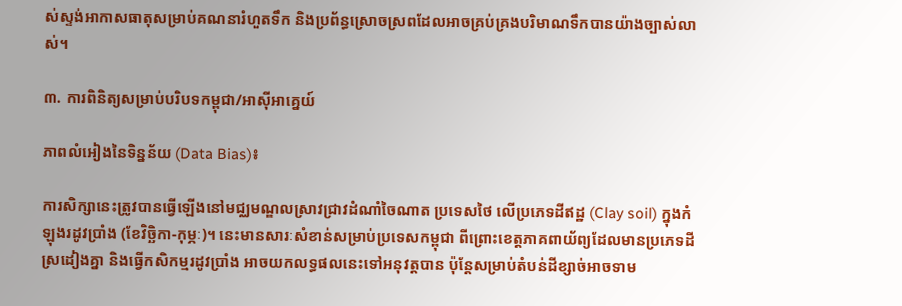ស់ស្ទង់អាកាសធាតុសម្រាប់គណនារំហួតទឹក និងប្រព័ន្ធស្រោចស្រពដែលអាចគ្រប់គ្រងបរិមាណទឹកបានយ៉ាងច្បាស់លាស់។

៣. ការពិនិត្យសម្រាប់បរិបទកម្ពុជា/អាស៊ីអាគ្នេយ៍

ភាពលំអៀងនៃទិន្នន័យ (Data Bias)៖

ការសិក្សានេះត្រូវបានធ្វើឡើងនៅមជ្ឈមណ្ឌលស្រាវជ្រាវដំណាំចៃណាត ប្រទេសថៃ លើប្រភេទដីឥដ្ឋ (Clay soil) ក្នុងកំឡុងរដូវប្រាំង (ខែវិច្ឆិកា-កុម្ភៈ)។ នេះមានសារៈសំខាន់សម្រាប់ប្រទេសកម្ពុជា ពីព្រោះខេត្តភាគពាយ័ព្យដែលមានប្រភេទដីស្រដៀងគ្នា និងធ្វើកសិកម្មរដូវប្រាំង អាចយកលទ្ធផលនេះទៅអនុវត្តបាន ប៉ុន្តែសម្រាប់តំបន់ដីខ្សាច់អាចទាម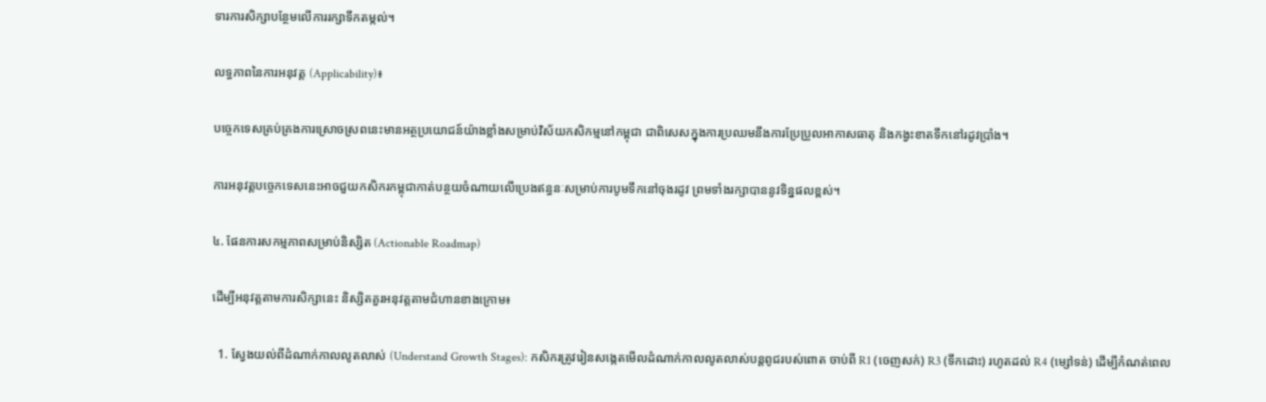ទារការសិក្សាបន្ថែមលើការរក្សាទឹកតម្កល់។

លទ្ធភាពនៃការអនុវត្ត (Applicability)៖

បច្ចេកទេសគ្រប់គ្រងការស្រោចស្រពនេះមានអត្ថប្រយោជន៍យ៉ាងខ្លាំងសម្រាប់វិស័យកសិកម្មនៅកម្ពុជា ជាពិសេសក្នុងការប្រឈមនឹងការប្រែប្រួលអាកាសធាតុ និងកង្វះខាតទឹកនៅរដូវប្រាំង។

ការអនុវត្តបច្ចេកទេសនេះអាចជួយកសិករកម្ពុជាកាត់បន្ថយចំណាយលើប្រេងឥន្ធនៈសម្រាប់ការបូមទឹកនៅចុងរដូវ ព្រមទាំងរក្សាបាននូវទិន្នផលខ្ពស់។

៤. ផែនការសកម្មភាពសម្រាប់និស្សិត (Actionable Roadmap)

ដើម្បីអនុវត្តតាមការសិក្សានេះ និស្សិតគួរអនុវត្តតាមជំហានខាងក្រោម៖

  1. ស្វែងយល់ពីដំណាក់កាលលូតលាស់ (Understand Growth Stages): កសិករត្រូវរៀនសង្កេតមើលដំណាក់កាលលូតលាស់បន្តពូជរបស់ពោត ចាប់ពី R1 (ចេញសក់) R3 (ទឹកដោះ) រហូតដល់ R4 (ម្សៅទន់) ដើម្បីកំណត់ពេល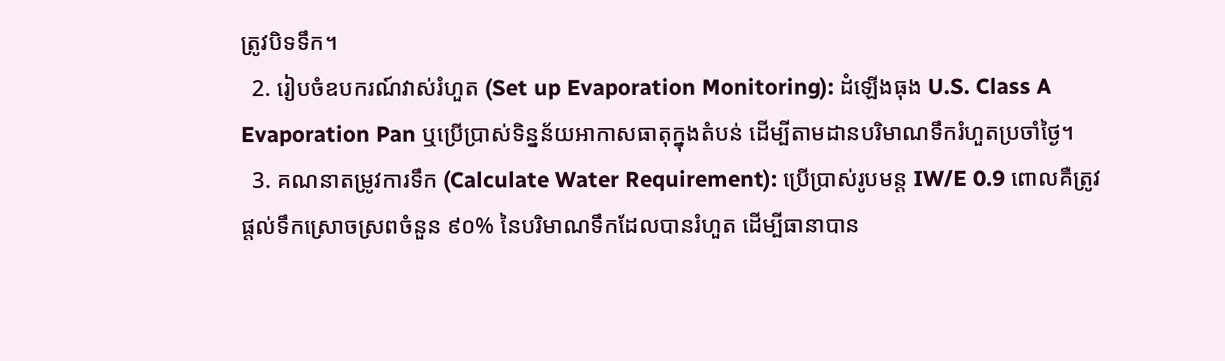ត្រូវបិទទឹក។
  2. រៀបចំឧបករណ៍វាស់រំហួត (Set up Evaporation Monitoring): ដំឡើងធុង U.S. Class A Evaporation Pan ឬប្រើប្រាស់ទិន្នន័យអាកាសធាតុក្នុងតំបន់ ដើម្បីតាមដានបរិមាណទឹករំហួតប្រចាំថ្ងៃ។
  3. គណនាតម្រូវការទឹក (Calculate Water Requirement): ប្រើប្រាស់រូបមន្ត IW/E 0.9 ពោលគឺត្រូវផ្តល់ទឹកស្រោចស្រពចំនួន ៩០% នៃបរិមាណទឹកដែលបានរំហួត ដើម្បីធានាបាន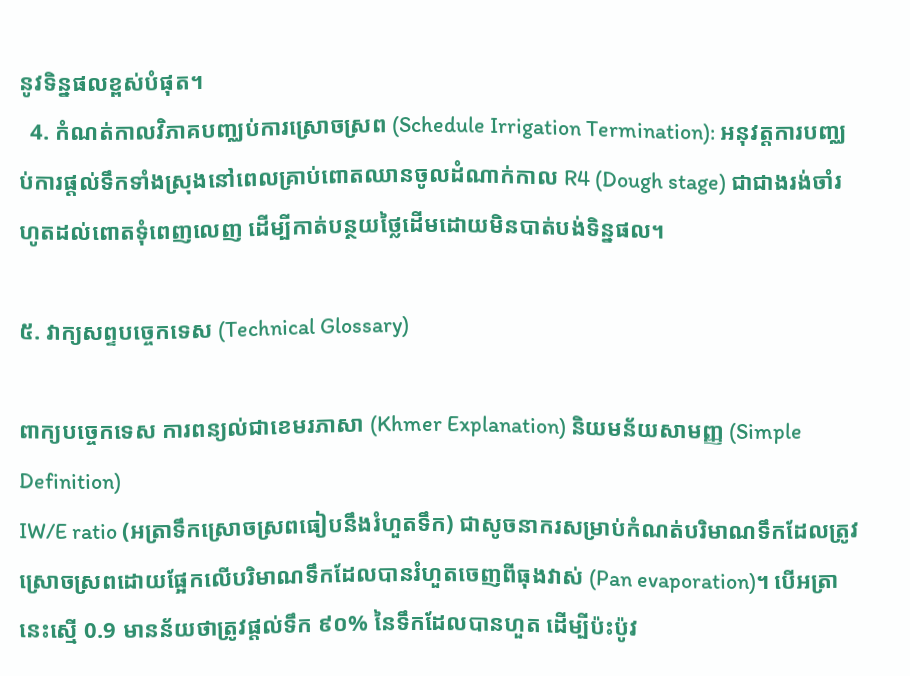នូវទិន្នផលខ្ពស់បំផុត។
  4. កំណត់កាលវិភាគបញ្ឈប់ការស្រោចស្រព (Schedule Irrigation Termination): អនុវត្តការបញ្ឈប់ការផ្តល់ទឹកទាំងស្រុងនៅពេលគ្រាប់ពោតឈានចូលដំណាក់កាល R4 (Dough stage) ជាជាងរង់ចាំរហូតដល់ពោតទុំពេញលេញ ដើម្បីកាត់បន្ថយថ្លៃដើមដោយមិនបាត់បង់ទិន្នផល។

៥. វាក្យសព្ទបច្ចេកទេស (Technical Glossary)

ពាក្យបច្ចេកទេស ការពន្យល់ជាខេមរភាសា (Khmer Explanation) និយមន័យសាមញ្ញ (Simple Definition)
IW/E ratio (អត្រាទឹកស្រោចស្រពធៀបនឹងរំហួតទឹក) ជាសូចនាករសម្រាប់កំណត់បរិមាណទឹកដែលត្រូវស្រោចស្រពដោយផ្អែកលើបរិមាណទឹកដែលបានរំហួតចេញពីធុងវាស់ (Pan evaporation)។ បើអត្រានេះស្មើ 0.9 មានន័យថាត្រូវផ្តល់ទឹក ៩០% នៃទឹកដែលបានហួត ដើម្បីប៉ះប៉ូវ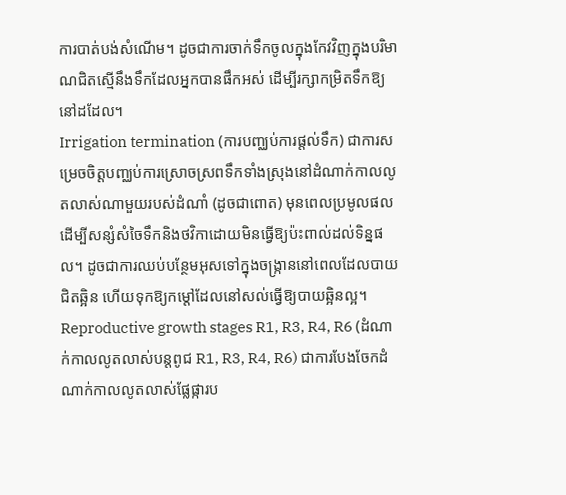ការបាត់បង់សំណើម។ ដូចជាការចាក់ទឹកចូលក្នុងកែវវិញក្នុងបរិមាណជិតស្មើនឹងទឹកដែលអ្នកបានផឹកអស់ ដើម្បីរក្សាកម្រិតទឹកឱ្យនៅដដែល។
Irrigation termination (ការបញ្ឈប់ការផ្តល់ទឹក) ជាការសម្រេចចិត្តបញ្ឈប់ការស្រោចស្រពទឹកទាំងស្រុងនៅដំណាក់កាលលូតលាស់ណាមួយរបស់ដំណាំ (ដូចជាពោត) មុនពេលប្រមូលផល ដើម្បីសន្សំសំចៃទឹកនិងថវិកាដោយមិនធ្វើឱ្យប៉ះពាល់ដល់ទិន្នផល។ ដូចជាការឈប់បន្ថែមអុសទៅក្នុងចង្ក្រាននៅពេលដែលបាយជិតឆ្អិន ហើយទុកឱ្យកម្ដៅដែលនៅសល់ធ្វើឱ្យបាយឆ្អិនល្អ។
Reproductive growth stages R1, R3, R4, R6 (ដំណាក់កាលលូតលាស់បន្តពូជ R1, R3, R4, R6) ជាការបែងចែកដំណាក់កាលលូតលាស់ផ្លែផ្ការប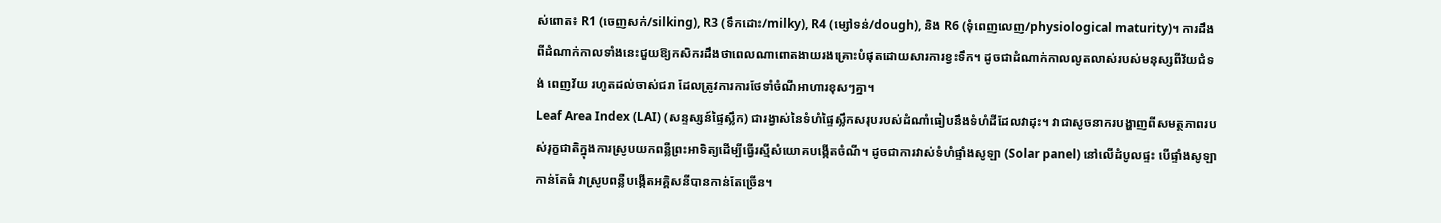ស់ពោត៖ R1 (ចេញសក់/silking), R3 (ទឹកដោះ/milky), R4 (ម្សៅទន់/dough), និង R6 (ទុំពេញលេញ/physiological maturity)។ ការដឹងពីដំណាក់កាលទាំងនេះជួយឱ្យកសិករដឹងថាពេលណាពោតងាយរងគ្រោះបំផុតដោយសារការខ្វះទឹក។ ដូចជាដំណាក់កាលលូតលាស់របស់មនុស្សពីវ័យជំទង់ ពេញវ័យ រហូតដល់ចាស់ជរា ដែលត្រូវការការថែទាំចំណីអាហារខុសៗគ្នា។
Leaf Area Index (LAI) (សន្ទស្សន៍ផ្ទៃស្លឹក) ជារង្វាស់នៃទំហំផ្ទៃស្លឹកសរុបរបស់ដំណាំធៀបនឹងទំហំដីដែលវាដុះ។ វាជាសូចនាករបង្ហាញពីសមត្ថភាពរបស់រុក្ខជាតិក្នុងការស្រូបយកពន្លឺព្រះអាទិត្យដើម្បីធ្វើរស្មីសំយោគបង្កើតចំណី។ ដូចជាការវាស់ទំហំផ្ទាំងសូឡា (Solar panel) នៅលើដំបូលផ្ទះ បើផ្ទាំងសូឡាកាន់តែធំ វាស្រូបពន្លឺបង្កើតអគ្គិសនីបានកាន់តែច្រើន។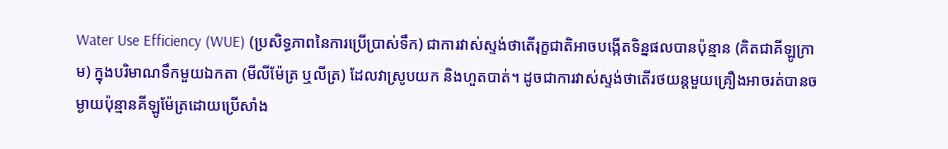Water Use Efficiency (WUE) (ប្រសិទ្ធភាពនៃការប្រើប្រាស់ទឹក) ជាការវាស់ស្ទង់ថាតើរុក្ខជាតិអាចបង្កើតទិន្នផលបានប៉ុន្មាន (គិតជាគីឡូក្រាម) ក្នុងបរិមាណទឹកមួយឯកតា (មីលីម៉ែត្រ ឬលីត្រ) ដែលវាស្រូបយក និងហួតបាត់។ ដូចជាការវាស់ស្ទង់ថាតើរថយន្តមួយគ្រឿងអាចរត់បានចម្ងាយប៉ុន្មានគីឡូម៉ែត្រដោយប្រើសាំង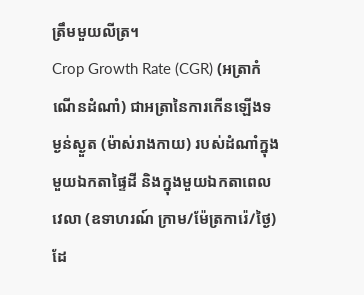ត្រឹមមួយលីត្រ។
Crop Growth Rate (CGR) (អត្រាកំណើនដំណាំ) ជាអត្រានៃការកើនឡើងទម្ងន់ស្ងួត (ម៉ាស់រាងកាយ) របស់ដំណាំក្នុងមួយឯកតាផ្ទៃដី និងក្នុងមួយឯកតាពេលវេលា (ឧទាហរណ៍ ក្រាម/ម៉ែត្រការ៉េ/ថ្ងៃ) ដែ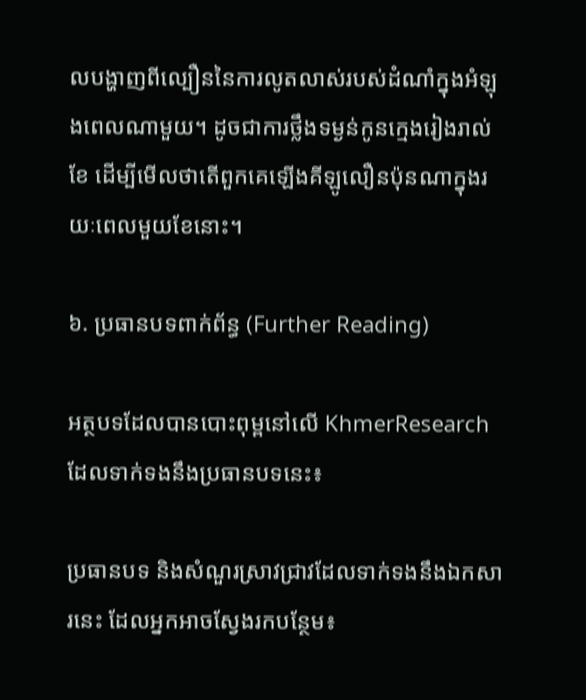លបង្ហាញពីល្បឿននៃការលូតលាស់របស់ដំណាំក្នុងអំឡុងពេលណាមួយ។ ដូចជាការថ្លឹងទម្ងន់កូនក្មេងរៀងរាល់ខែ ដើម្បីមើលថាតើពួកគេឡើងគីឡូលឿនប៉ុនណាក្នុងរយៈពេលមួយខែនោះ។

៦. ប្រធានបទពាក់ព័ន្ធ (Further Reading)

អត្ថបទដែលបានបោះពុម្ពនៅលើ KhmerResearch ដែលទាក់ទងនឹងប្រធានបទនេះ៖

ប្រធានបទ និងសំណួរស្រាវជ្រាវដែលទាក់ទងនឹងឯកសារនេះ ដែលអ្នកអាចស្វែងរកបន្ថែម៖